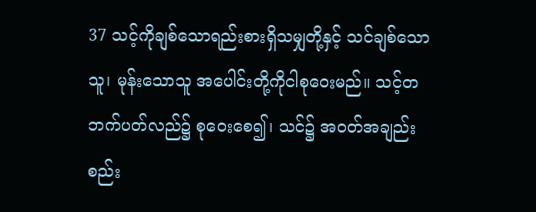37 သင့်ကိုချစ်သောရည်းစားရှိသမျှတို့နှင့် သင်ချစ်သောသူ၊ မုန်းသောသူ အပေါင်းတို့ကိုငါစုဝေးမည်။ သင့်တဘက်ပတ်လည်၌ စုဝေးစေ၍၊ သင်၌ အဝတ်အချည်းစည်း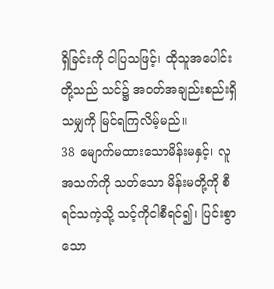ရှိခြင်းကို ငါပြသဖြင့်၊ ထိုသူအပေါင်းတို့သည် သင်၌ အဝတ်အချည်းစည်းရှိသမျှကို မြင်ရကြလိမ့်မည်။
38 မျောက်မထားသောမိန်းမနှင့်၊ လူအသက်ကို သတ်သော မိန်းမတို့ကို စီရင်သကဲ့သို့ သင့်ကိုငါစီရင်၍၊ ပြင်းစွာသော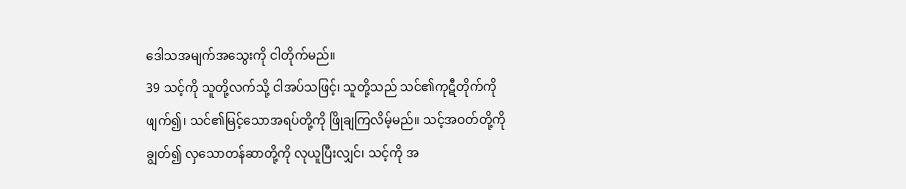ဒေါသအမျက်အသွေးကို ငါတိုက်မည်။
39 သင့်ကို သူတို့လက်သို့ ငါအပ်သဖြင့်၊ သူတို့သည် သင်၏ကုဋီတိုက်ကို ဖျက်၍၊ သင်၏မြင့်သောအရပ်တို့ကို ဖြိုချကြလိမ့်မည်။ သင့်အဝတ်တို့ကိုချွတ်၍ လှသောတန်ဆာတို့ကို လုယူပြီးလျှင်၊ သင့်ကို အ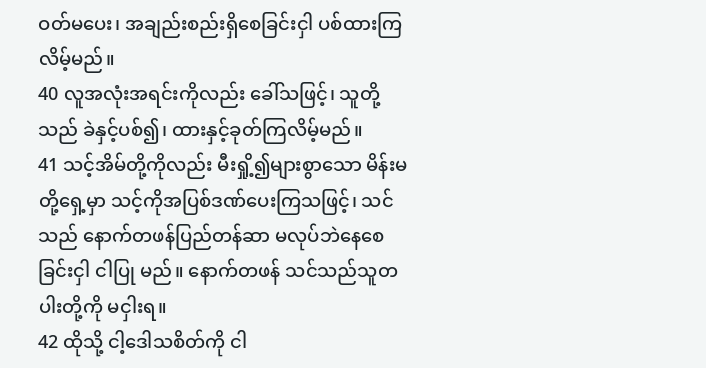ဝတ်မပေး၊ အချည်းစည်းရှိစေခြင်းငှါ ပစ်ထားကြလိမ့်မည်။
40 လူအလုံးအရင်းကိုလည်း ခေါ်သဖြင့်၊ သူတို့သည် ခဲနှင့်ပစ်၍၊ ထားနှင့်ခုတ်ကြလိမ့်မည်။
41 သင့်အိမ်တို့ကိုလည်း မီးရှို့၍များစွာသော မိန်းမတို့ရှေ့မှာ သင့်ကိုအပြစ်ဒဏ်ပေးကြသဖြင့်၊ သင်သည် နောက်တဖန်ပြည်တန်ဆာ မလုပ်ဘဲနေစေခြင်းငှါ ငါပြု မည်။ နောက်တဖန် သင်သည်သူတပါးတို့ကို မငှါးရ။
42 ထိုသို့ ငါ့ဒေါသစိတ်ကို ငါ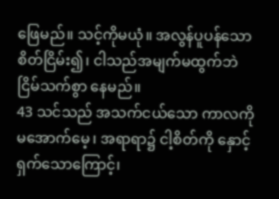ဖြေမည်။ သင့်ကိုမယုံ။ အလွန်ပူပန်သော စိတ်ငြိမ်း၍၊ ငါသည်အမျက်မထွက်ဘဲ ငြိမ်သက်စွာ နေမည်။
43 သင်သည် အသက်ငယ်သော ကာလကို မအောက်မေ့၊ အရာရာ၌ ငါ့စိတ်ကို နှောင့်ရှက်သောကြောင့်၊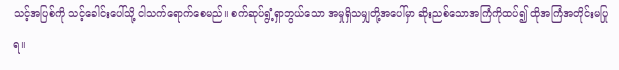သင့်အပြစ်ကို သင့်ခေါင်းပေါ်သို့ ငါသက်ရောက်စေမည်။ စက်ဆုပ်ရွံ့ရှာဘွယ်သော အမှုရှိသမျှတို့အပေါ်မှာ ဆိုးညစ်သောအကြံကိုထပ်၍ ထိုအကြံအတိုင်းမပြုရ။